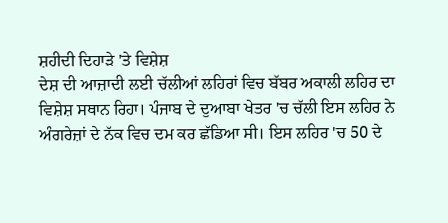ਸ਼ਹੀਦੀ ਦਿਹਾੜੇ 'ਤੇ ਵਿਸ਼ੇਸ਼
ਦੇਸ਼ ਦੀ ਆਜ਼ਾਦੀ ਲਈ ਚੱਲੀਆਂ ਲਹਿਰਾਂ ਵਿਚ ਬੱਬਰ ਅਕਾਲੀ ਲਹਿਰ ਦਾ ਵਿਸ਼ੇਸ਼ ਸਥਾਨ ਰਿਹਾ। ਪੰਜਾਬ ਦੇ ਦੁਆਬਾ ਖੇਤਰ 'ਚ ਚੱਲੀ ਇਸ ਲਹਿਰ ਨੇ ਅੰਗਰੇਜ਼ਾਂ ਦੇ ਨੱਕ ਵਿਚ ਦਮ ਕਰ ਛੱਡਿਆ ਸੀ। ਇਸ ਲਹਿਰ 'ਚ 50 ਦੇ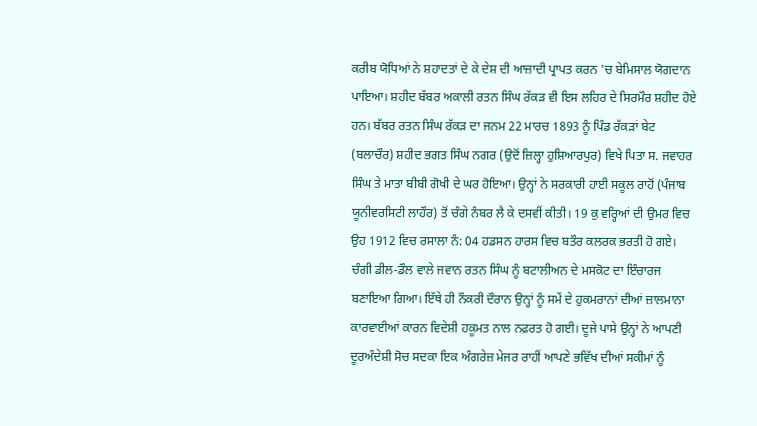ਕਰੀਬ ਯੋਧਿਆਂ ਨੇ ਸ਼ਹਾਦਤਾਂ ਦੇ ਕੇ ਦੇਸ਼ ਦੀ ਆਜ਼ਾਦੀ ਪ੍ਰਾਪਤ ਕਰਨ 'ਚ ਬੇਮਿਸਾਲ ਯੋਗਦਾਨ ਪਾਇਆ। ਸ਼ਹੀਦ ਬੱਬਰ ਅਕਾਲੀ ਰਤਨ ਸਿੰਘ ਰੱਕੜ ਵੀ ਇਸ ਲਹਿਰ ਦੇ ਸਿਰਮੌਰ ਸ਼ਹੀਦ ਹੋਏ ਹਨ। ਬੱਬਰ ਰਤਨ ਸਿੰਘ ਰੱਕੜ ਦਾ ਜਨਮ 22 ਮਾਰਚ 1893 ਨੂੰ ਪਿੰਡ ਰੱਕੜਾਂ ਬੇਟ (ਬਲਾਚੌਰ) ਸ਼ਹੀਦ ਭਗਤ ਸਿੰਘ ਨਗਰ (ਉਦੋਂ ਜ਼ਿਲ੍ਹਾ ਹੁਸ਼ਿਆਰਪੁਰ) ਵਿਖੇ ਪਿਤਾ ਸ. ਜਵਾਹਰ ਸਿੰਘ ਤੇ ਮਾਤਾ ਬੀਬੀ ਗੋਖੀ ਦੇ ਘਰ ਹੋਇਆ। ਉਨ੍ਹਾਂ ਨੇ ਸਰਕਾਰੀ ਹਾਈ ਸਕੂਲ ਰਾਹੋਂ (ਪੰਜਾਬ ਯੂਨੀਵਰਸਿਟੀ ਲਾਹੌਰ) ਤੋਂ ਚੰਗੇ ਨੰਬਰ ਲੈ ਕੇ ਦਸਵੀਂ ਕੀਤੀ। 19 ਕੁ ਵਰ੍ਹਿਆਂ ਦੀ ਉਮਰ ਵਿਚ ਉਹ 1912 ਵਿਚ ਰਸਾਲਾ ਨੰ: 04 ਹਡਸਨ ਹਾਰਸ ਵਿਚ ਬਤੌਰ ਕਲਰਕ ਭਰਤੀ ਹੋ ਗਏ। ਚੰਗੀ ਡੀਲ-ਡੌਲ ਵਾਲੇ ਜਵਾਨ ਰਤਨ ਸਿੰਘ ਨੂੰ ਬਟਾਲੀਅਨ ਦੇ ਮਸਕੋਟ ਦਾ ਇੰਚਾਰਜ ਬਣਾਇਆ ਗਿਆ। ਇੱਥੇ ਹੀ ਨੌਕਰੀ ਦੌਰਾਨ ਉਨ੍ਹਾਂ ਨੂੰ ਸਮੇਂ ਦੇ ਹੁਕਮਰਾਨਾਂ ਦੀਆਂ ਜ਼ਾਲਮਾਨਾ ਕਾਰਵਾਈਆਂ ਕਾਰਨ ਵਿਦੇਸ਼ੀ ਹਕੂਮਤ ਨਾਲ ਨਫ਼ਰਤ ਹੋ ਗਈ। ਦੂਜੇ ਪਾਸੇ ਉਨ੍ਹਾਂ ਨੇ ਆਪਣੀ ਦੂਰਅੰਦੇਸ਼ੀ ਸੋਚ ਸਦਕਾ ਇਕ ਅੰਗਰੇਜ਼ ਮੇਜਰ ਰਾਹੀਂ ਆਪਣੇ ਭਵਿੱਖ ਦੀਆਂ ਸਕੀਮਾਂ ਨੂੰ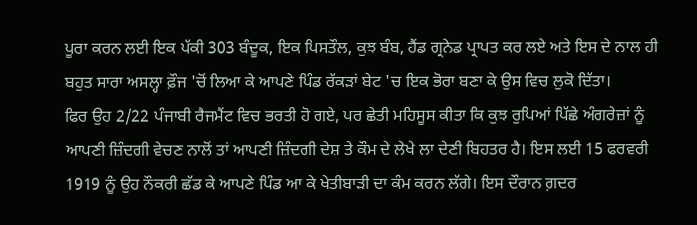ਪੂਰਾ ਕਰਨ ਲਈ ਇਕ ਪੱਕੀ 303 ਬੰਦੂਕ, ਇਕ ਪਿਸਤੌਲ, ਕੁਝ ਬੰਬ, ਹੈਂਡ ਗ੍ਰਨੇਡ ਪ੍ਰਾਪਤ ਕਰ ਲਏ ਅਤੇ ਇਸ ਦੇ ਨਾਲ ਹੀ ਬਹੁਤ ਸਾਰਾ ਅਸਲ੍ਹਾ ਫ਼ੌਜ 'ਚੋਂ ਲਿਆ ਕੇ ਆਪਣੇ ਪਿੰਡ ਰੱਕੜਾਂ ਬੇਟ 'ਚ ਇਕ ਭੋਰਾ ਬਣਾ ਕੇ ਉਸ ਵਿਚ ਲੁਕੋ ਦਿੱਤਾ।
ਫਿਰ ਉਹ 2/22 ਪੰਜਾਬੀ ਰੈਜਮੈਂਟ ਵਿਚ ਭਰਤੀ ਹੋ ਗਏ, ਪਰ ਛੇਤੀ ਮਹਿਸੂਸ ਕੀਤਾ ਕਿ ਕੁਝ ਰੁਪਿਆਂ ਪਿੱਛੇ ਅੰਗਰੇਜ਼ਾਂ ਨੂੰ ਆਪਣੀ ਜ਼ਿੰਦਗੀ ਵੇਚਣ ਨਾਲੋਂ ਤਾਂ ਆਪਣੀ ਜ਼ਿੰਦਗੀ ਦੇਸ਼ ਤੇ ਕੌਮ ਦੇ ਲੇਖੇ ਲਾ ਦੇਣੀ ਬਿਹਤਰ ਹੈ। ਇਸ ਲਈ 15 ਫਰਵਰੀ 1919 ਨੂੰ ਉਹ ਨੌਕਰੀ ਛੱਡ ਕੇ ਆਪਣੇ ਪਿੰਡ ਆ ਕੇ ਖੇਤੀਬਾੜੀ ਦਾ ਕੰਮ ਕਰਨ ਲੱਗੇ। ਇਸ ਦੌਰਾਨ ਗ਼ਦਰ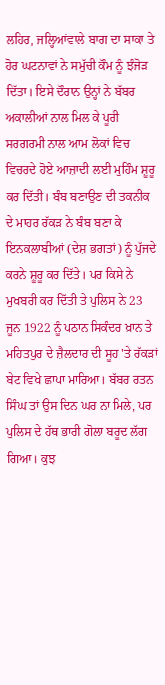ਲਹਿਰ, ਜਲ੍ਹਿਆਂਵਾਲੇ ਬਾਗ ਦਾ ਸਾਕਾ ਤੇ ਹੋਰ ਘਟਨਾਵਾਂ ਨੇ ਸਮੁੱਚੀ ਕੌਮ ਨੂੰ ਝੰਜੋੜ ਦਿੱਤਾ। ਇਸੇ ਦੌਰਾਨ ਉਨ੍ਹਾਂ ਨੇ ਬੱਬਰ ਅਕਾਲੀਆਂ ਨਾਲ ਮਿਲ ਕੇ ਪੂਰੀ ਸਰਗਰਮੀ ਨਾਲ ਆਮ ਲੋਕਾਂ ਵਿਚ ਵਿਚਰਦੇ ਹੋਏ ਆਜ਼ਾਦੀ ਲਈ ਮੁਹਿੰਮ ਸ਼ੂਰੂ ਕਰ ਦਿੱਤੀ। ਬੰਬ ਬਣਾਉਣ ਦੀ ਤਕਨੀਕ ਦੇ ਮਾਹਰ ਰੱਕੜ ਨੇ ਬੰਬ ਬਣਾ ਕੇ ਇਨਕਲਾਬੀਆਂ (ਦੇਸ਼ ਭਗਤਾਂ) ਨੂੰ ਪੁੱਜਦੇ ਕਰਨੇ ਸ਼ੂਰੂ ਕਰ ਦਿੱਤੇ। ਪਰ ਕਿਸੇ ਨੇ ਮੁਖਬਰੀ ਕਰ ਦਿੱਤੀ ਤੇ ਪੁਲਿਸ ਨੇ 23 ਜੂਨ 1922 ਨੂੰ ਪਠਾਨ ਸਿਕੰਦਰ ਖ਼ਾਨ ਤੇ ਮਹਿਤਪੁਰ ਦੇ ਜ਼ੈਲਦਾਰ ਦੀ ਸੂਹ 'ਤੇ ਰੱਕੜਾਂ ਬੇਟ ਵਿਖੇ ਛਾਪਾ ਮਾਰਿਆ। ਬੱਬਰ ਰਤਨ ਸਿੰਘ ਤਾਂ ਉਸ ਦਿਨ ਘਰ ਨਾ ਮਿਲੇ, ਪਰ ਪੁਲਿਸ ਦੇ ਹੱਥ ਭਾਰੀ ਗੋਲਾ ਬਰੂਦ ਲੱਗ ਗਿਆ। ਕੁਝ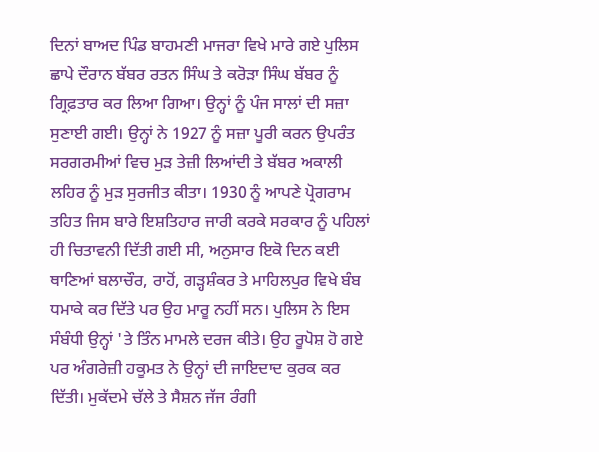ਦਿਨਾਂ ਬਾਅਦ ਪਿੰਡ ਬਾਹਮਣੀ ਮਾਜਰਾ ਵਿਖੇ ਮਾਰੇ ਗਏ ਪੁਲਿਸ ਛਾਪੇ ਦੌਰਾਨ ਬੱਬਰ ਰਤਨ ਸਿੰਘ ਤੇ ਕਰੋੜਾ ਸਿੰਘ ਬੱਬਰ ਨੂੰ ਗ੍ਰਿਫ਼ਤਾਰ ਕਰ ਲਿਆ ਗਿਆ। ਉਨ੍ਹਾਂ ਨੂੰ ਪੰਜ ਸਾਲਾਂ ਦੀ ਸਜ਼ਾ ਸੁਣਾਈ ਗਈ। ਉਨ੍ਹਾਂ ਨੇ 1927 ਨੂੰ ਸਜ਼ਾ ਪੂਰੀ ਕਰਨ ਉਪਰੰਤ ਸਰਗਰਮੀਆਂ ਵਿਚ ਮੁੜ ਤੇਜ਼ੀ ਲਿਆਂਦੀ ਤੇ ਬੱਬਰ ਅਕਾਲੀ ਲਹਿਰ ਨੂੰ ਮੁੜ ਸੁਰਜੀਤ ਕੀਤਾ। 1930 ਨੂੰ ਆਪਣੇ ਪ੍ਰੋਗਰਾਮ ਤਹਿਤ ਜਿਸ ਬਾਰੇ ਇਸ਼ਤਿਹਾਰ ਜਾਰੀ ਕਰਕੇ ਸਰਕਾਰ ਨੂੰ ਪਹਿਲਾਂ ਹੀ ਚਿਤਾਵਨੀ ਦਿੱਤੀ ਗਈ ਸੀ, ਅਨੁਸਾਰ ਇਕੋ ਦਿਨ ਕਈ ਥਾਣਿਆਂ ਬਲਾਚੌਰ, ਰਾਹੋਂ, ਗੜ੍ਹਸ਼ੰਕਰ ਤੇ ਮਾਹਿਲਪੁਰ ਵਿਖੇ ਬੰਬ ਧਮਾਕੇ ਕਰ ਦਿੱਤੇ ਪਰ ਉਹ ਮਾਰੂ ਨਹੀਂ ਸਨ। ਪੁਲਿਸ ਨੇ ਇਸ ਸੰਬੰਧੀ ਉਨ੍ਹਾਂ 'ਤੇ ਤਿੰਨ ਮਾਮਲੇ ਦਰਜ ਕੀਤੇ। ਉਹ ਰੂਪੋਸ਼ ਹੋ ਗਏ ਪਰ ਅੰਗਰੇਜ਼ੀ ਹਕੂਮਤ ਨੇ ਉਨ੍ਹਾਂ ਦੀ ਜਾਇਦਾਦ ਕੁਰਕ ਕਰ ਦਿੱਤੀ। ਮੁਕੱਦਮੇ ਚੱਲੇ ਤੇ ਸੈਸ਼ਨ ਜੱਜ ਰੰਗੀ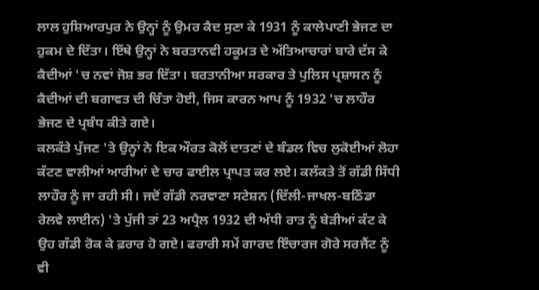ਲਾਲ ਹੁਸ਼ਿਆਰਪੁਰ ਨੇ ਉਨ੍ਹਾਂ ਨੂੰ ਉਮਰ ਕੈਦ ਸੁਣਾ ਕੇ 1931 ਨੂੰ ਕਾਲੇਪਾਣੀ ਭੇਜਣ ਦਾ ਹੁਕਮ ਦੇ ਦਿੱਤਾ। ਇੱਥੇ ਉਨ੍ਹਾਂ ਨੇ ਬਰਤਾਨਵੀ ਹਕੂਮਤ ਦੇ ਅੱਤਿਆਚਾਰਾਂ ਬਾਰੇ ਦੱਸ ਕੇ ਕੈਦੀਆਂ 'ਚ ਨਵਾਂ ਜੋਸ਼ ਭਰ ਦਿੱਤਾ। ਬਰਤਾਨੀਆ ਸਰਕਾਰ ਤੇ ਪੁਲਿਸ ਪ੍ਰਸ਼ਾਸਨ ਨੂੰ ਕੈਦੀਆਂ ਦੀ ਬਗਾਵਤ ਦੀ ਚਿੰਤਾ ਹੋਈ, ਜਿਸ ਕਾਰਨ ਆਪ ਨੂੰ 1932 'ਚ ਲਾਹੌਰ ਭੇਜਣ ਦੇ ਪ੍ਰਬੰਧ ਕੀਤੇ ਗਏ।
ਕਲਕੱਤੇ ਪੁੱਜਣ 'ਤੇ ਉਨ੍ਹਾਂ ਨੇ ਇਕ ਔਰਤ ਕੋਲੋਂ ਦਾਤਣਾਂ ਦੇ ਬੰਡਲ ਵਿਚ ਲੁਕੋਈਆਂ ਲੋਹਾ ਕੱਟਣ ਵਾਲੀਆਂ ਆਰੀਆਂ ਦੇ ਚਾਰ ਫਾਈਲ ਪ੍ਰਾਪਤ ਕਰ ਲਏ। ਕਲੱਕਤੇ ਤੋਂ ਗੱਡੀ ਸਿੱਧੀ ਲਾਹੌਰ ਨੂੰ ਜਾ ਰਹੀ ਸੀ। ਜਦੋਂ ਗੱਡੀ ਨਰਵਾਣਾ ਸਟੇਸ਼ਨ (ਦਿੱਲੀ-ਜਾਖਲ-ਬਠਿੰਡਾ ਰੇਲਵੇ ਲਾਈਨ) 'ਤੇ ਪੁੱਜੀ ਤਾਂ 23 ਅਪ੍ਰੈਲ 1932 ਦੀ ਅੱਧੀ ਰਾਤ ਨੂੰ ਬੇੜੀਆਂ ਕੱਟ ਕੇ ਉਹ ਗੱਡੀ ਰੋਕ ਕੇ ਫ਼ਰਾਰ ਹੋ ਗਏ। ਫਰਾਰੀ ਸਮੇਂ ਗਾਰਦ ਇੰਚਾਰਜ ਗੋਰੇ ਸਰਜੈਂਟ ਨੂੰ ਵੀ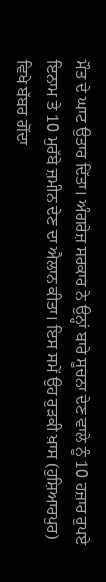ਮੌਤ ਦੇ ਘਾਟ ਉਤਾਰ ਦਿੱਤਾ। ਅੰਗਰੇਜ਼ ਸਰਕਾਰ ਨੇ ਉਨ੍ਹਾਂ ਬਾਰੇ ਸੂਚਨਾ ਦੇਣ ਵਾਲੇ ਨੂੰ 10 ਹਜ਼ਾਰ ਰੁਪਏ ਇਨਾਮ ਤੇ 10 ਮੁਰੱਬੇ ਜ਼ਮੀਨ ਦੇਣ ਦਾ ਐਲਾਨ ਕੀਤਾ। ਇਸ ਸਮੇਂ ਉਹ ਰੁੜਕੀ ਖ਼ਾਸ (ਹੁਸ਼ਿਆਰਪੁਰ) ਵਿਖੇ ਬੱਬਰ ਗੋਂਦਾ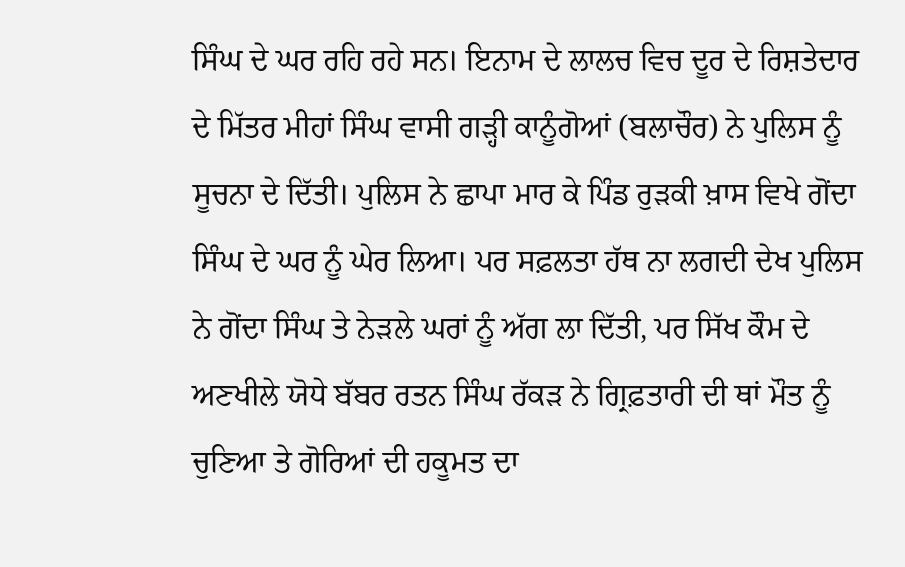ਸਿੰਘ ਦੇ ਘਰ ਰਹਿ ਰਹੇ ਸਨ। ਇਨਾਮ ਦੇ ਲਾਲਚ ਵਿਚ ਦੂਰ ਦੇ ਰਿਸ਼ਤੇਦਾਰ ਦੇ ਮਿੱਤਰ ਮੀਹਾਂ ਸਿੰਘ ਵਾਸੀ ਗੜ੍ਹੀ ਕਾਨੂੰਗੋਆਂ (ਬਲਾਚੌਰ) ਨੇ ਪੁਲਿਸ ਨੂੰ ਸੂਚਨਾ ਦੇ ਦਿੱਤੀ। ਪੁਲਿਸ ਨੇ ਛਾਪਾ ਮਾਰ ਕੇ ਪਿੰਡ ਰੁੜਕੀ ਖ਼ਾਸ ਵਿਖੇ ਗੋਂਦਾ ਸਿੰਘ ਦੇ ਘਰ ਨੂੰ ਘੇਰ ਲਿਆ। ਪਰ ਸਫ਼ਲਤਾ ਹੱਥ ਨਾ ਲਗਦੀ ਦੇਖ ਪੁਲਿਸ ਨੇ ਗੋਂਦਾ ਸਿੰਘ ਤੇ ਨੇੜਲੇ ਘਰਾਂ ਨੂੰ ਅੱਗ ਲਾ ਦਿੱਤੀ, ਪਰ ਸਿੱਖ ਕੌਮ ਦੇ ਅਣਖੀਲੇ ਯੋਧੇ ਬੱਬਰ ਰਤਨ ਸਿੰਘ ਰੱਕੜ ਨੇ ਗ੍ਰਿਫ਼ਤਾਰੀ ਦੀ ਥਾਂ ਮੌਤ ਨੂੰ ਚੁਣਿਆ ਤੇ ਗੋਰਿਆਂ ਦੀ ਹਕੂਮਤ ਦਾ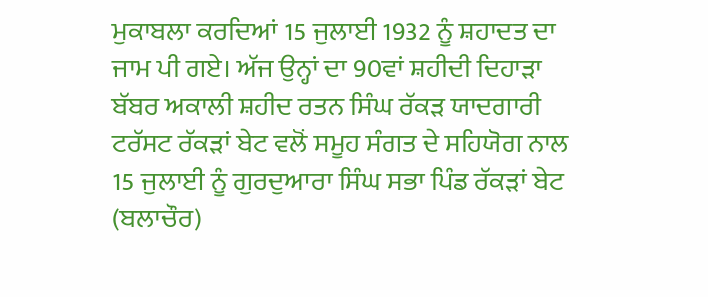ਮੁਕਾਬਲਾ ਕਰਦਿਆਂ 15 ਜੁਲਾਈ 1932 ਨੂੰ ਸ਼ਹਾਦਤ ਦਾ ਜਾਮ ਪੀ ਗਏ। ਅੱਜ ਉਨ੍ਹਾਂ ਦਾ 90ਵਾਂ ਸ਼ਹੀਦੀ ਦਿਹਾੜਾ ਬੱਬਰ ਅਕਾਲੀ ਸ਼ਹੀਦ ਰਤਨ ਸਿੰਘ ਰੱਕੜ ਯਾਦਗਾਰੀ ਟਰੱਸਟ ਰੱਕੜਾਂ ਬੇਟ ਵਲੋਂ ਸਮੂਹ ਸੰਗਤ ਦੇ ਸਹਿਯੋਗ ਨਾਲ 15 ਜੁਲਾਈ ਨੂੰ ਗੁਰਦੁਆਰਾ ਸਿੰਘ ਸਭਾ ਪਿੰਡ ਰੱਕੜਾਂ ਬੇਟ (ਬਲਾਚੌਰ)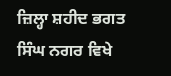ਜ਼ਿਲ੍ਹਾ ਸ਼ਹੀਦ ਭਗਤ ਸਿੰਘ ਨਗਰ ਵਿਖੇ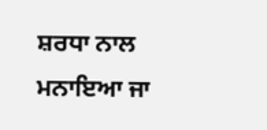ਸ਼ਰਧਾ ਨਾਲ ਮਨਾਇਆ ਜਾ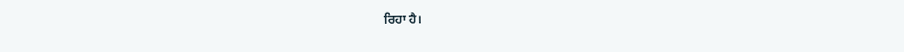ਰਿਹਾ ਹੈ।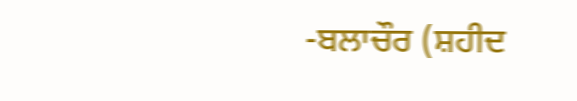-ਬਲਾਚੌਰ (ਸ਼ਹੀਦ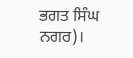ਭਗਤ ਸਿੰਘ ਨਗਰ)।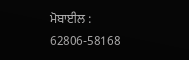ਮੋਬਾਈਲ : 62806-58168